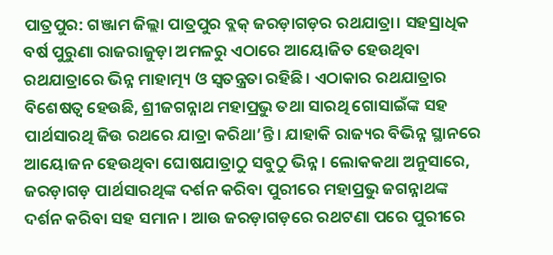ପାତ୍ରପୁର: ଗଞ୍ଜାମ ଜିଲ୍ଲା ପାତ୍ରପୁର ବ୍ଲକ୍ ଜରଡ଼ାଗଡ଼ର ରଥଯାତ୍ରା। ସହସ୍ରାଧିକ ବର୍ଷ ପୁରୁଣା ରାଜରାଜୁଡ଼ା ଅମଳରୁ ଏଠାରେ ଆୟୋଜିତ ହେଉଥିବା ରଥଯାତ୍ରାରେ ଭିନ୍ନ ମାହାତ୍ମ୍ୟ ଓ ସ୍ବତନ୍ତ୍ରତା ରହିଛି। ଏଠାକାର ରଥଯାତ୍ରାର ବିଶେଷତ୍ବ ହେଉଛି, ଶ୍ରୀଜଗନ୍ନାଥ ମହାପ୍ରଭୁ ତଥା ସାରଥି ଗୋସାଇଁଙ୍କ ସହ ପାର୍ଥସାରଥି ଜିଉ ରଥରେ ଯାତ୍ରା କରିଥା’ନ୍ତି। ଯାହାକି ରାଜ୍ୟର ବିଭିନ୍ନ ସ୍ଥାନରେ ଆୟୋଜନ ହେଉଥିବା ଘୋଷଯାତ୍ରାଠୁ ସବୁଠୁ ଭିନ୍ନ। ଲୋକକଥା ଅନୁସାରେ, ଜରଡ଼ାଗଡ଼ ପାର୍ଥସାରଥିଙ୍କ ଦର୍ଶନ କରିବା ପୁରୀରେ ମହାପ୍ରଭୁ ଜଗନ୍ନାଥଙ୍କ ଦର୍ଶନ କରିବା ସହ ସମାନ। ଆଉ ଜରଡ଼ାଗଡ଼ରେ ରଥଟଣା ପରେ ପୁରୀରେ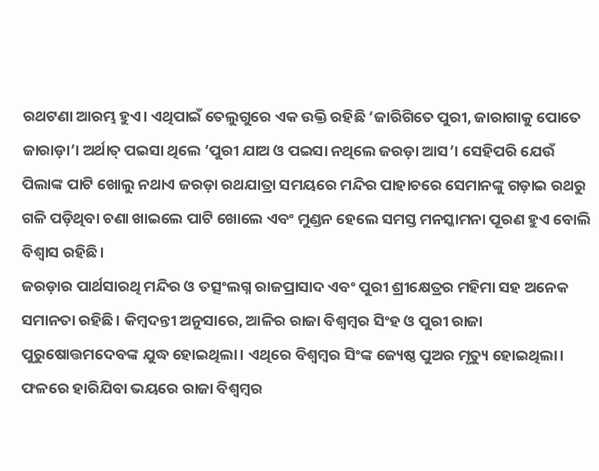ରଥଟଣା ଆରମ୍ଭ ହୁଏ। ଏଥିପାଇଁ ତେଲୁଗୁରେ ଏକ ଉକ୍ତି ରହିଛି ‘ଜାରିଗିତେ ପୁରୀ, ଜାରାଗାକୁ ପୋତେ ଜାରାଡ଼ା’। ଅର୍ଥାତ୍ ପଇସା ଥିଲେ ‘ପୁରୀ ଯାଅ ଓ ପଇସା ନଥିଲେ ଜରଡ଼ା ଆସ’। ସେହିପରି ଯେଉଁ ପିଲାଙ୍କ ପାଟି ଖୋଲୁ ନଥାଏ ଜରଡ଼ା ରଥଯାତ୍ରା ସମୟରେ ମନ୍ଦିର ପାହାଚରେ ସେମାନଙ୍କୁ ଗଡ଼ାଇ ରଥରୁ ଗଳି ପଡ଼ିଥିବା ଚଣା ଖାଇଲେ ପାଟି ଖୋଲେ ଏବଂ ମୁଣ୍ଡନ ହେଲେ ସମସ୍ତ ମନସ୍କାମନା ପୂରଣ ହୁଏ ବୋଲି ବିଶ୍ବାସ ରହିଛି।
ଜରଡ଼ାର ପାର୍ଥସାରଥି ମନ୍ଦିର ଓ ତତ୍ସଂଲଗ୍ନ ରାଜପ୍ରାସାଦ ଏବଂ ପୁରୀ ଶ୍ରୀକ୍ଷେତ୍ରର ମହିମା ସହ ଅନେକ ସମାନତା ରହିଛି। କିମ୍ବଦନ୍ତୀ ଅନୁସାରେ, ଆଳିର ରାଜା ବିଶ୍ବମ୍ବର ସିଂହ ଓ ପୁରୀ ରାଜା ପୁରୁଷୋତ୍ତମଦେବଙ୍କ ଯୁଦ୍ଧ ହୋଇଥିଲା। ଏଥିରେ ବିଶ୍ବମ୍ବର ସିଂଙ୍କ ଜ୍ୟେଷ୍ଠ ପୁଅର ମୃତ୍ୟୁ ହୋଇଥିଲା। ଫଳରେ ହାରିଯିବା ଭୟରେ ରାଜା ବିଶ୍ବମ୍ବର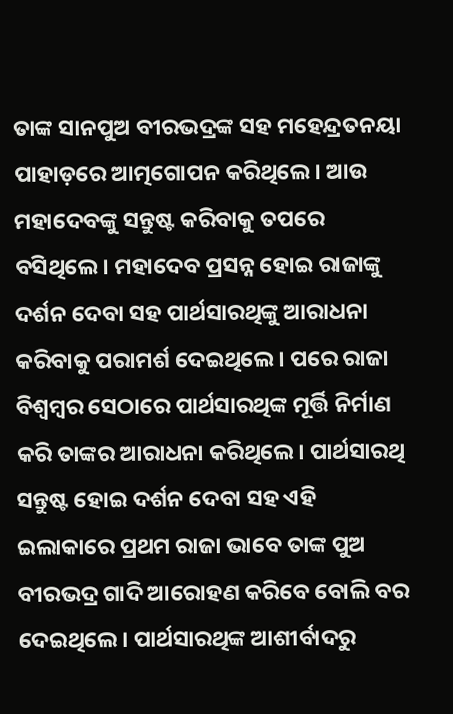ତାଙ୍କ ସାନପୁଅ ବୀରଭଦ୍ରଙ୍କ ସହ ମହେନ୍ଦ୍ରତନୟା ପାହାଡ଼ରେ ଆତ୍ମଗୋପନ କରିଥିଲେ। ଆଉ ମହାଦେବଙ୍କୁ ସନ୍ତୁଷ୍ଟ କରିବାକୁ ତପରେ ବସିଥିଲେ। ମହାଦେବ ପ୍ରସନ୍ନ ହୋଇ ରାଜାଙ୍କୁ ଦର୍ଶନ ଦେବା ସହ ପାର୍ଥସାରଥିଙ୍କୁ ଆରାଧନା କରିବାକୁ ପରାମର୍ଶ ଦେଇଥିଲେ। ପରେ ରାଜା ବିଶ୍ବମ୍ବର ସେଠାରେ ପାର୍ଥସାରଥିଙ୍କ ମୂର୍ତ୍ତି ନିର୍ମାଣ କରି ତାଙ୍କର ଆରାଧନା କରିଥିଲେ। ପାର୍ଥସାରଥି ସନ୍ତୁଷ୍ଟ ହୋଇ ଦର୍ଶନ ଦେବା ସହ ଏହି ଇଲାକାରେ ପ୍ରଥମ ରାଜା ଭାବେ ତାଙ୍କ ପୁଅ ବୀରଭଦ୍ର ଗାଦି ଆରୋହଣ କରିବେ ବୋଲି ବର ଦେଇଥିଲେ। ପାର୍ଥସାରଥିଙ୍କ ଆଶୀର୍ବାଦରୁ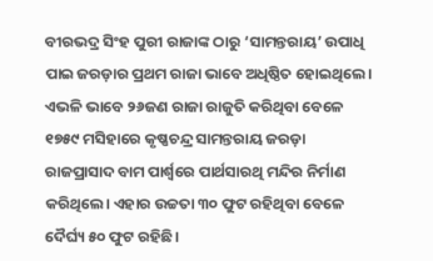ବୀରଭଦ୍ର ସିଂହ ପୁରୀ ରାଜାଙ୍କ ଠାରୁ ‘ସାମନ୍ତରାୟ’ ଉପାଧି ପାଇ ଜରଡ଼ାର ପ୍ରଥମ ରାଜା ଭାବେ ଅଧିଷ୍ଠିତ ହୋଇଥିଲେ। ଏଭଳି ଭାବେ ୨୬ଜଣ ରାଜା ରାଜୁତି କରିଥିବା ବେଳେ ୧୭୫୯ ମସିହାରେ କୃଷ୍ଣଚନ୍ଦ୍ର ସାମନ୍ତରାୟ ଜରଡ଼ା ରାଜପ୍ରାସାଦ ବାମ ପାର୍ଶ୍ବରେ ପାର୍ଥସାରଥି ମନ୍ଦିର ନିର୍ମାଣ କରିଥିଲେ। ଏହାର ଉଚ୍ଚତା ୩୦ ଫୁଟ ରହିଥିବା ବେଳେ ଦୈର୍ଘ୍ୟ ୫୦ ଫୁଟ ରହିଛି।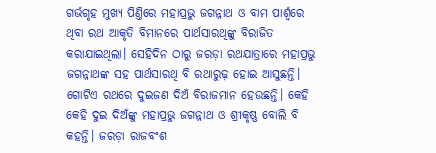ଗର୍ଭଗୃହ ମୁଖ୍ୟ ପିଣ୍ତିରେ ମହାପ୍ରଭୁ ଜଗନ୍ନାଥ ଓ ବାମ ପାର୍ଶ୍ବରେ ଥିବା ରଥ ଆକୃତି ବିମାନରେ ପାର୍ଥସାରଥିଙ୍କୁ ବିରାଜିତ କରାଯାଇଥିଲା। ସେହିଦିନ ଠାରୁ ଜରଡ଼ା ରଥଯାତ୍ରାରେ ମହାପ୍ରଭୁ ଜଗନ୍ନାଥଙ୍କ ସହ ପାର୍ଥସାରଥି ବି ରଥାରୁଢ଼ ହୋଇ ଆସୁଛନ୍ତି। ଗୋଟିଏ ରଥରେ ଦୁଇଜଣ ଦିଅଁ ବିରାଜମାନ ହେଉଛନ୍ତି। କେହି କେହି ଦୁଇ ଦିଅଁଙ୍କୁ ମହାପ୍ରଭୁ ଜଗନ୍ନାଥ ଓ ଶ୍ରୀକୃଷ୍ଣ ବୋଲି ବି କହନ୍ତି। ଜରଡ଼ା ରାଜବଂଶ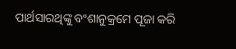ପାର୍ଥସାରଥିଙ୍କୁ ବଂଶାନୁକ୍ରମେ ପୂଜା କରି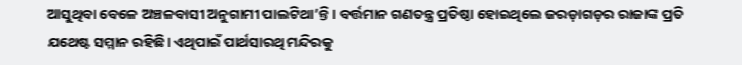ଆସୁଥିବା ବେଳେ ଅଞ୍ଚଳବାସୀ ଅନୁଗାମୀ ପାଲଟିଥା’ନ୍ତି। ବର୍ତ୍ତମାନ ଗଣତନ୍ତ୍ର ପ୍ରତିଷ୍ଠା ହୋଇଥିଲେ ଜରଡ଼ାଗଡ଼ର ରାଜାଙ୍କ ପ୍ରତି ଯଥେଷ୍ଟ ସମ୍ମାନ ରହିଛି। ଏଥିପାଇଁ ପାର୍ଥସାରଥି ମନ୍ଦିରକୁ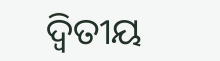ଦ୍ବିତୀୟ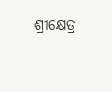ଶ୍ରୀକ୍ଷେତ୍ର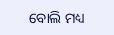ବୋଲି ମଧ୍ୟ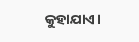କୁହାଯାଏ।